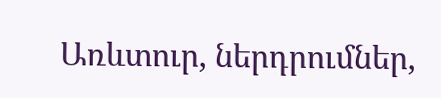Առևտուր, ներդրումներ,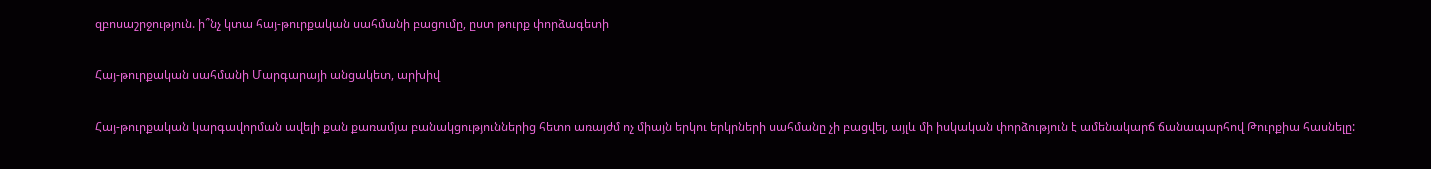զբոսաշրջություն. ի՞նչ կտա հայ-թուրքական սահմանի բացումը, ըստ թուրք փորձագետի

Հայ-թուրքական սահմանի Մարգարայի անցակետ, արխիվ

Հայ-թուրքական կարգավորման ավելի քան քառամյա բանակցություններից հետո առայժմ ոչ միայն երկու երկրների սահմանը չի բացվել, այլև մի իսկական փորձություն է ամենակարճ ճանապարհով Թուրքիա հասնելը: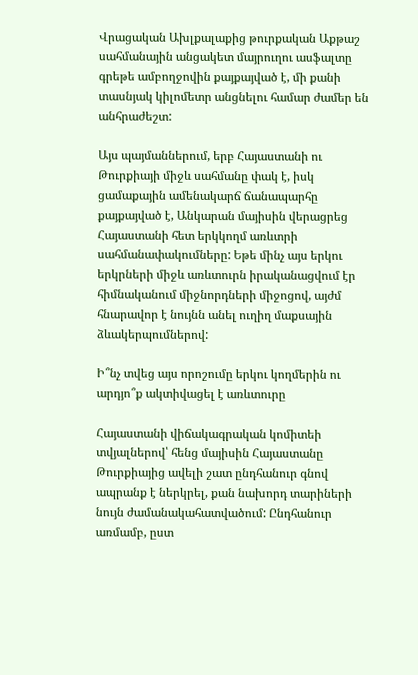Վրացական Ախլքալաքից թուրքական Աքթաշ սահմանային անցակետ մայրուղու ասֆալտը գրեթե ամբողջովին քայքայված է, մի քանի տասնյակ կիլոմետր անցնելու համար ժամեր են անհրաժեշտ:

Այս պայմաններում, երբ Հայաստանի ու Թուրքիայի միջև սահմանը փակ է, իսկ ցամաքային ամենակարճ ճանապարհը քայքայված է, Անկարան մայիսին վերացրեց Հայաստանի հետ երկկողմ առևտրի սահմանափակումները: Եթե մինչ այս երկու երկրների միջև առևտուրն իրականացվում էր հիմնականում միջնորդների միջոցով, այժմ հնարավոր է նույնն անել ուղիղ մաքսային ձևակերպումներով:

Ի՞նչ տվեց այս որոշումը երկու կողմերին ու արդյո՞ք ակտիվացել է առևտուրը

Հայաստանի վիճակագրական կոմիտեի տվյալներով՝ հենց մայիսին Հայաստանը Թուրքիայից ավելի շատ ընդհանուր գնով ապրանք է ներկրել, քան նախորդ տարիների նույն ժամանակահատվածում: Ընդհանուր առմամբ, ըստ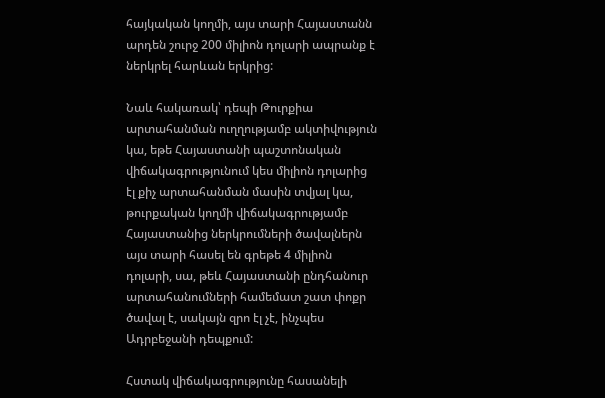հայկական կողմի, այս տարի Հայաստանն արդեն շուրջ 200 միլիոն դոլարի ապրանք է ներկրել հարևան երկրից:

Նաև հակառակ՝ դեպի Թուրքիա արտահանման ուղղությամբ ակտիվություն կա, եթե Հայաստանի պաշտոնական վիճակագրությունում կես միլիոն դոլարից էլ քիչ արտահանման մասին տվյալ կա, թուրքական կողմի վիճակագրությամբ Հայաստանից ներկրումների ծավալներն այս տարի հասել են գրեթե 4 միլիոն դոլարի, սա, թեև Հայաստանի ընդհանուր արտահանումների համեմատ շատ փոքր ծավալ է, սակայն զրո էլ չէ, ինչպես Ադրբեջանի դեպքում:

Հստակ վիճակագրությունը հասանելի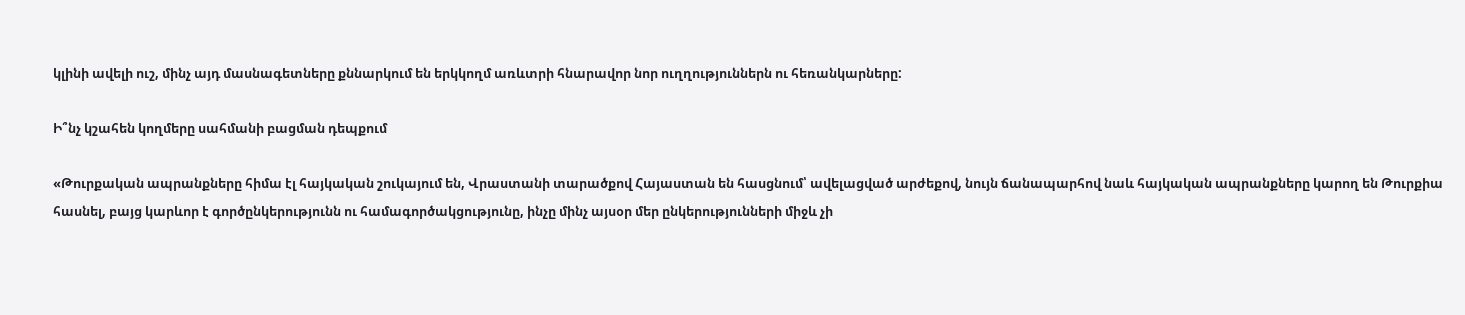կլինի ավելի ուշ, մինչ այդ մասնագետները քննարկում են երկկողմ առևտրի հնարավոր նոր ուղղություններն ու հեռանկարները:

Ի՞նչ կշահեն կողմերը սահմանի բացման դեպքում

«Թուրքական ապրանքները հիմա էլ հայկական շուկայում են, Վրաստանի տարածքով Հայաստան են հասցնում՝ ավելացված արժեքով, նույն ճանապարհով նաև հայկական ապրանքները կարող են Թուրքիա հասնել, բայց կարևոր է գործընկերությունն ու համագործակցությունը, ինչը մինչ այսօր մեր ընկերությունների միջև չի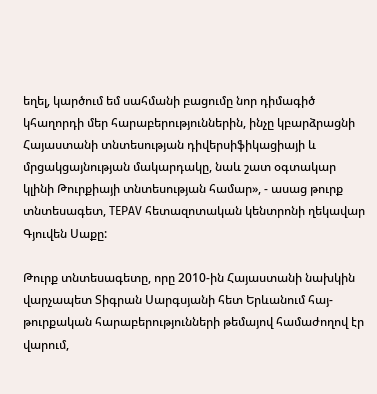եղել, կարծում եմ սահմանի բացումը նոր դիմագիծ կհաղորդի մեր հարաբերություններին, ինչը կբարձրացնի Հայաստանի տնտեսության դիվերսիֆիկացիայի և մրցակցայնության մակարդակը, նաև շատ օգտակար կլինի Թուրքիայի տնտեսության համար», - ասաց թուրք տնտեսագետ, TEPAV հետազոտական կենտրոնի ղեկավար Գյուվեն Սաքը:

Թուրք տնտեսագետը, որը 2010-ին Հայաստանի նախկին վարչապետ Տիգրան Սարգսյանի հետ Երևանում հայ-թուրքական հարաբերությունների թեմայով համաժողով էր վարում,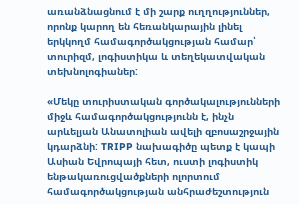առանձնացնում է մի շարք ուղղություններ, որոնք կարող են հեռանկարային լինել երկկողմ համագործակցության համար՝ տուրիզմ, լոգիստիկա և տեղեկատվական տեխնոլոգիաներ:

«Մեկը տուրիստական գործակալությունների միջև համագործակցությունն է, ինչն արևելյան Անատոլիան ավելի զբոսաշրջային կդարձնի: TRIPP նախագիծը պետք է կապի Ասիան Եվրոպայի հետ, ուստի լոգիստիկ ենթակառուցվածքների ոլորտում համագործակցության անհրաժեշտություն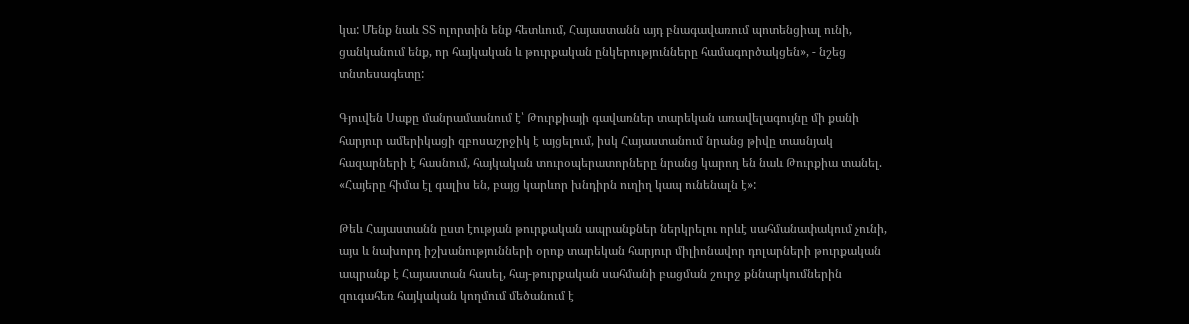կա: Մենք նաև ՏՏ ոլորտին ենք հետևում, Հայաստանն այդ բնագավառում պոտենցիալ ունի, ցանկանում ենք, որ հայկական և թուրքական ընկերությունները համագործակցեն», - նշեց տնտեսագետը:

Գյուվեն Սաքը մանրամասնում է՝ Թուրքիայի գավառներ տարեկան առավելագույնը մի քանի հարյուր ամերիկացի զբոսաշրջիկ է այցելում, իսկ Հայաստանում նրանց թիվը տասնյակ հազարների է հասնում, հայկական տուրօպերատորները նրանց կարող են նաև Թուրքիա տանել. «Հայերը հիմա էլ գալիս են, բայց կարևոր խնդիրն ուղիղ կապ ունենալն է»:

Թեև Հայաստանն ըստ էության թուրքական ապրանքներ ներկրելու որևէ սահմանափակում չունի, այս և նախորդ իշխանությունների օրոք տարեկան հարյուր միլիոնավոր դոլարների թուրքական ապրանք է Հայաստան հասել, հայ-թուրքական սահմանի բացման շուրջ քննարկումներին զուգահեռ հայկական կողմում մեծանում է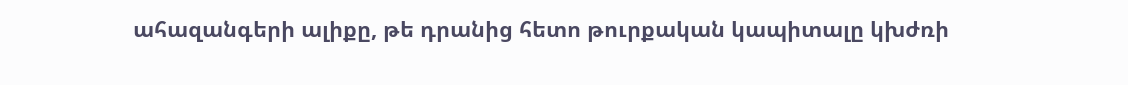ահազանգերի ալիքը, թե դրանից հետո թուրքական կապիտալը կխժռի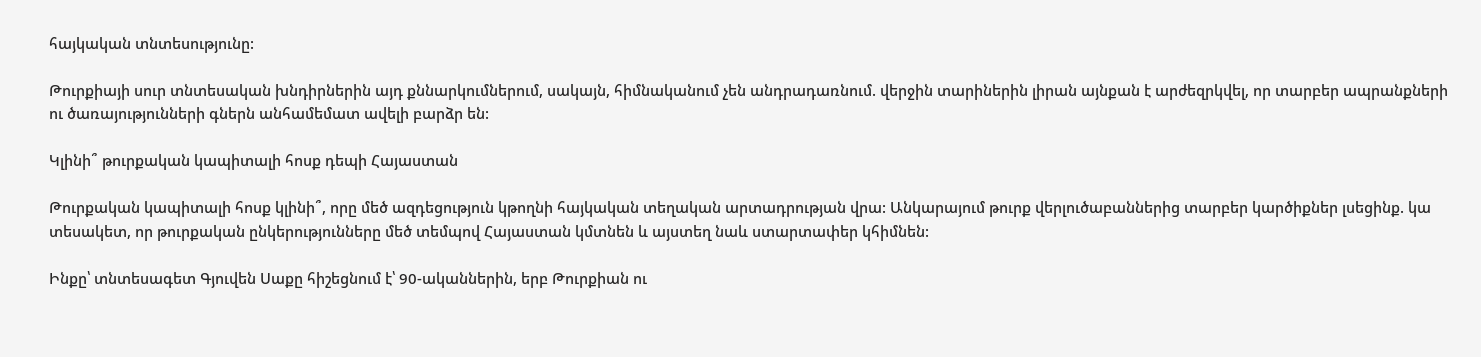հայկական տնտեսությունը:

Թուրքիայի սուր տնտեսական խնդիրներին այդ քննարկումներում, սակայն, հիմնականում չեն անդրադառնում. վերջին տարիներին լիրան այնքան է արժեզրկվել, որ տարբեր ապրանքների ու ծառայությունների գներն անհամեմատ ավելի բարձր են:

Կլինի՞ թուրքական կապիտալի հոսք դեպի Հայաստան

Թուրքական կապիտալի հոսք կլինի՞, որը մեծ ազդեցություն կթողնի հայկական տեղական արտադրության վրա: Անկարայում թուրք վերլուծաբաններից տարբեր կարծիքներ լսեցինք. կա տեսակետ, որ թուրքական ընկերությունները մեծ տեմպով Հայաստան կմտնեն և այստեղ նաև ստարտափեր կհիմնեն:

Ինքը՝ տնտեսագետ Գյուվեն Սաքը հիշեցնում է՝ 90-ականներին, երբ Թուրքիան ու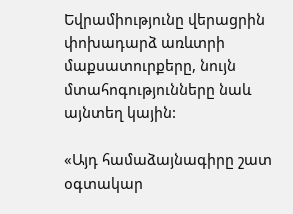Եվրամիությունը վերացրին փոխադարձ առևտրի մաքսատուրքերը, նույն մտահոգությունները նաև այնտեղ կային:

«Այդ համաձայնագիրը շատ օգտակար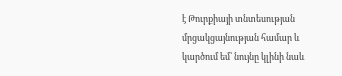է Թուրքիայի տնտեսության մրցակցայնության համար և կարծում եմ՝ նույնը կլինի նաև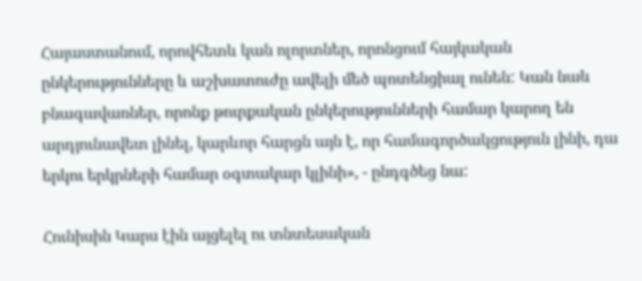Հայաստանում, որովհետև կան ոլորտներ, որոնցում հայկական ընկերությունները և աշխատուժը ավելի մեծ պոտենցիալ ունեն: Կան նաև բնագավառներ, որոնք թուրքական ընկերությունների համար կարող են արդյունավետ լինել, կարևոր հարցն այն է, որ համագործակցություն լինի, դա երկու երկրների համար օգտակար կլինի», - ընդգծեց նա:

Հունիսին Կարս էին այցելել ու տնտեսական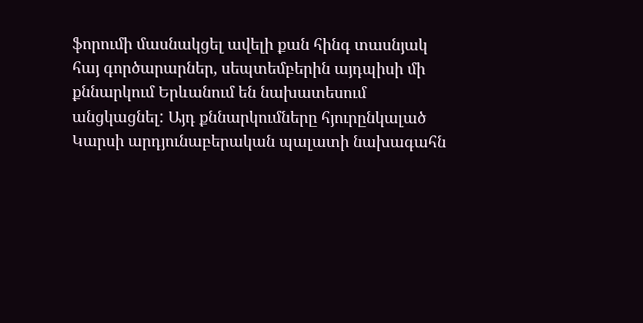ֆորումի մասնակցել ավելի քան հինգ տասնյակ հայ գործարարներ, սեպտեմբերին այդպիսի մի քննարկում Երևանում են նախատեսում անցկացնել: Այդ քննարկումները հյուրընկալած Կարսի արդյունաբերական պալատի նախագահն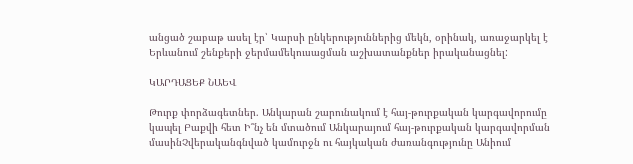անցած շաբաթ ասել էր՝ Կարսի ընկերություններից մեկն, օրինակ, առաջարկել է Երևանում շենքերի ջերմամեկուսացման աշխատանքներ իրականացնել:

ԿԱՐԴԱՑԵՔ ՆԱԵՎ

Թուրք փորձագետներ. Անկարան շարունակում է հայ-թուրքական կարգավորումը կապել Բաքվի հետ Ի՞նչ են մտածում Անկարայում հայ-թուրքական կարգավորման մասինՉվերականգնված կամուրջն ու հայկական ժառանգությունը Անիում